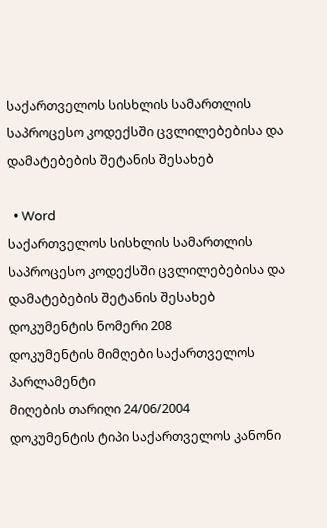საქართველოს სისხლის სამართლის საპროცესო კოდექსში ცვლილებებისა და დამატებების შეტანის შესახებ

  • Word
საქართველოს სისხლის სამართლის საპროცესო კოდექსში ცვლილებებისა და დამატებების შეტანის შესახებ
დოკუმენტის ნომერი 208
დოკუმენტის მიმღები საქართველოს პარლამენტი
მიღების თარიღი 24/06/2004
დოკუმენტის ტიპი საქართველოს კანონი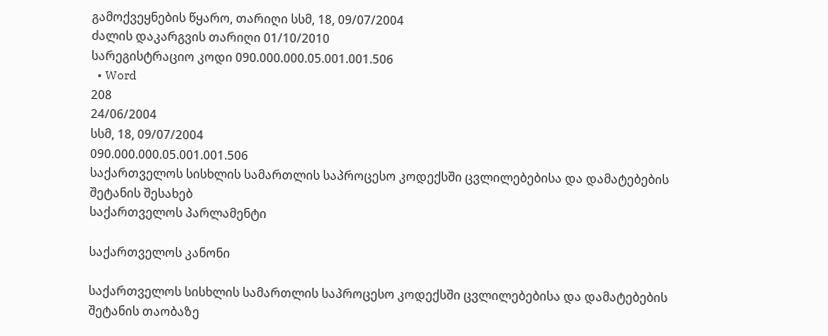გამოქვეყნების წყარო, თარიღი სსმ, 18, 09/07/2004
ძალის დაკარგვის თარიღი 01/10/2010
სარეგისტრაციო კოდი 090.000.000.05.001.001.506
  • Word
208
24/06/2004
სსმ, 18, 09/07/2004
090.000.000.05.001.001.506
საქართველოს სისხლის სამართლის საპროცესო კოდექსში ცვლილებებისა და დამატებების შეტანის შესახებ
საქართველოს პარლამენტი

საქართველოს კანონი

საქართველოს სისხლის სამართლის საპროცესო კოდექსში ცვლილებებისა და დამატებების შეტანის თაობაზე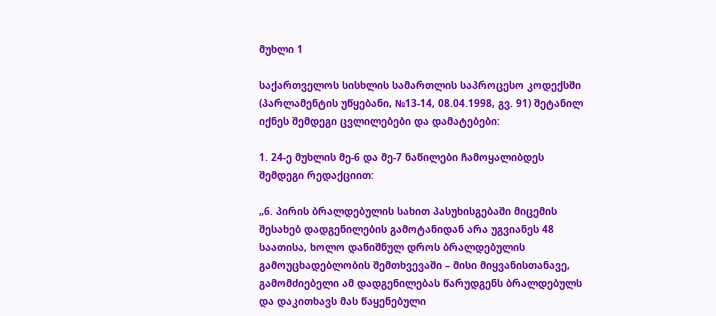მუხლი 1

საქართველოს სისხლის სამართლის საპროცესო კოდექსში (პარლამენტის უწყებანი, №13-14, 08.04.1998, გვ. 91) შეტანილ იქნეს შემდეგი ცვლილებები და დამატებები:

1. 24-ე მუხლის მე-6 და მე-7 ნაწილები ჩამოყალიბდეს შემდეგი რედაქციით:

„6. პირის ბრალდებულის სახით პასუხისგებაში მიცემის შესახებ დადგენილების გამოტანიდან არა უგვიანეს 48 საათისა, ხოლო დანიშნულ დროს ბრალდებულის გამოუცხადებლობის შემთხვევაში – მისი მიყვანისთანავე, გამომძიებელი ამ დადგენილებას წარუდგენს ბრალდებულს და დაკითხავს მას წაყენებული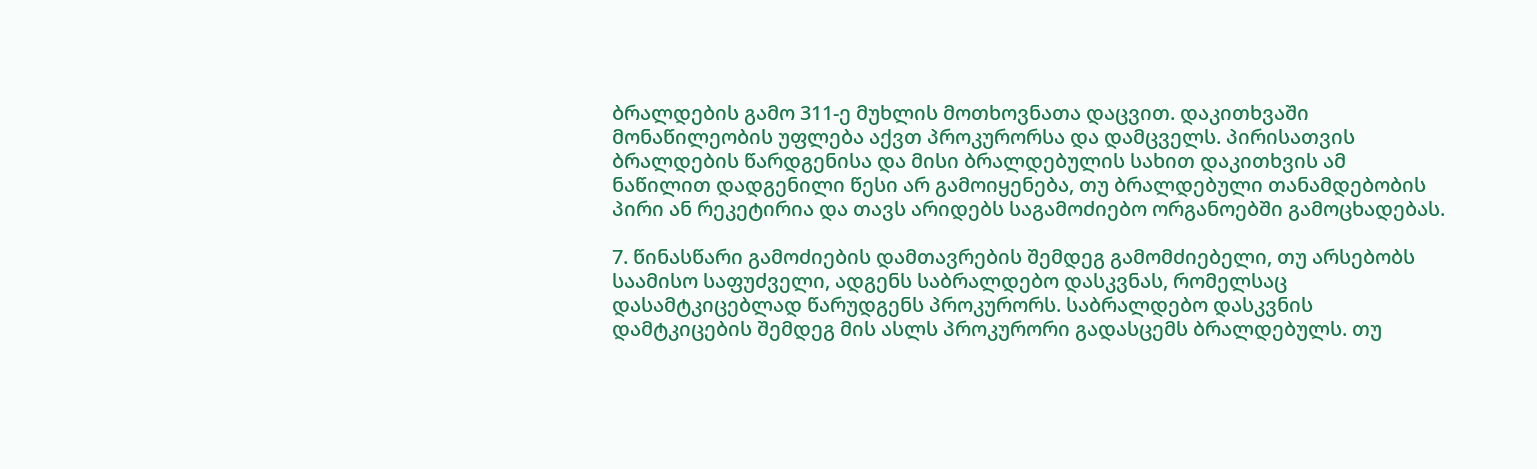ბრალდების გამო 311-ე მუხლის მოთხოვნათა დაცვით. დაკითხვაში მონაწილეობის უფლება აქვთ პროკურორსა და დამცველს. პირისათვის ბრალდების წარდგენისა და მისი ბრალდებულის სახით დაკითხვის ამ ნაწილით დადგენილი წესი არ გამოიყენება, თუ ბრალდებული თანამდებობის პირი ან რეკეტირია და თავს არიდებს საგამოძიებო ორგანოებში გამოცხადებას.

7. წინასწარი გამოძიების დამთავრების შემდეგ გამომძიებელი, თუ არსებობს საამისო საფუძველი, ადგენს საბრალდებო დასკვნას, რომელსაც დასამტკიცებლად წარუდგენს პროკურორს. საბრალდებო დასკვნის დამტკიცების შემდეგ მის ასლს პროკურორი გადასცემს ბრალდებულს. თუ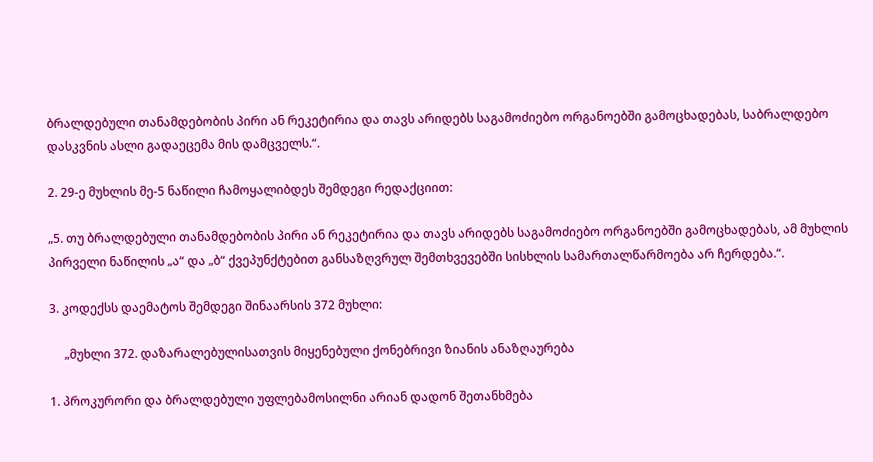ბრალდებული თანამდებობის პირი ან რეკეტირია და თავს არიდებს საგამოძიებო ორგანოებში გამოცხადებას, საბრალდებო დასკვნის ასლი გადაეცემა მის დამცველს.“.

2. 29-ე მუხლის მე-5 ნაწილი ჩამოყალიბდეს შემდეგი რედაქციით:

„5. თუ ბრალდებული თანამდებობის პირი ან რეკეტირია და თავს არიდებს საგამოძიებო ორგანოებში გამოცხადებას, ამ მუხლის პირველი ნაწილის „ა“ და „ბ“ ქვეპუნქტებით განსაზღვრულ შემთხვევებში სისხლის სამართალწარმოება არ ჩერდება.“.

3. კოდექსს დაემატოს შემდეგი შინაარსის 372 მუხლი:

     „მუხლი 372. დაზარალებულისათვის მიყენებული ქონებრივი ზიანის ანაზღაურება

1. პროკურორი და ბრალდებული უფლებამოსილნი არიან დადონ შეთანხმება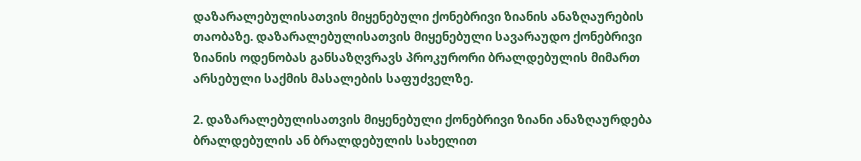დაზარალებულისათვის მიყენებული ქონებრივი ზიანის ანაზღაურების თაობაზე. დაზარალებულისათვის მიყენებული სავარაუდო ქონებრივი ზიანის ოდენობას განსაზღვრავს პროკურორი ბრალდებულის მიმართ არსებული საქმის მასალების საფუძველზე.

2. დაზარალებულისათვის მიყენებული ქონებრივი ზიანი ანაზღაურდება ბრალდებულის ან ბრალდებულის სახელით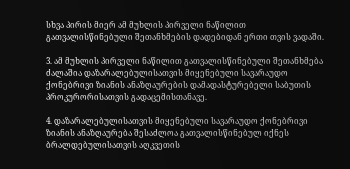სხვა პირის მიერ ამ მუხლის პირველი ნაწილით გათვალისწინებული შეთანხმების დადებიდან ერთი თვის ვადაში.

3. ამ მუხლის პირველი ნაწილით გათვალისწინებული შეთანხმება ძალაშია დაზარალებულისათვის მიყენებული სავარაუდო ქონებრივი ზიანის ანაზღაურების დამადასტურებელი საბუთის პროკურორისათვის გადაცემისთანავე.

4. დაზარალებულისათვის მიყენებული სავარაუდო ქონებრივი ზიანის ანაზღაურება შესაძლოა გათვალისწინებულ იქნეს ბრალდებულისათვის აღკვეთის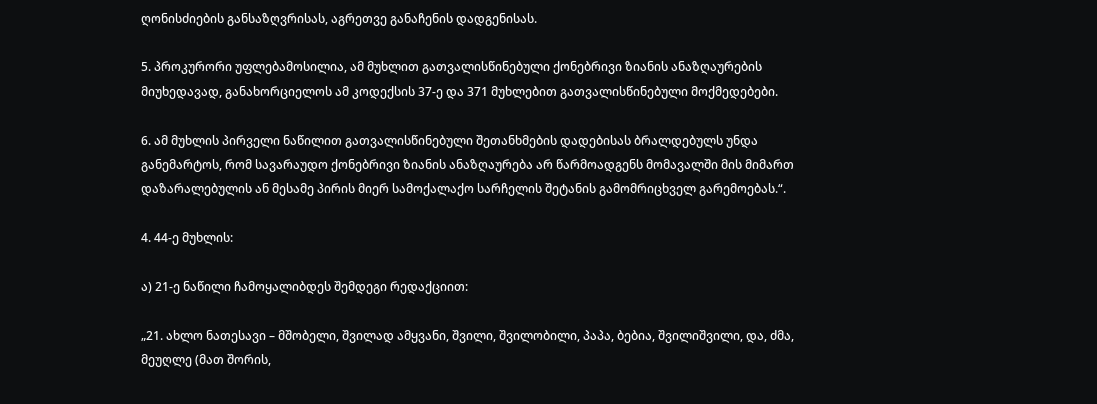ღონისძიების განსაზღვრისას, აგრეთვე განაჩენის დადგენისას.

5. პროკურორი უფლებამოსილია, ამ მუხლით გათვალისწინებული ქონებრივი ზიანის ანაზღაურების მიუხედავად, განახორციელოს ამ კოდექსის 37-ე და 371 მუხლებით გათვალისწინებული მოქმედებები.

6. ამ მუხლის პირველი ნაწილით გათვალისწინებული შეთანხმების დადებისას ბრალდებულს უნდა განემარტოს, რომ სავარაუდო ქონებრივი ზიანის ანაზღაურება არ წარმოადგენს მომავალში მის მიმართ დაზარალებულის ან მესამე პირის მიერ სამოქალაქო სარჩელის შეტანის გამომრიცხველ გარემოებას.“.

4. 44-ე მუხლის:

ა) 21-ე ნაწილი ჩამოყალიბდეს შემდეგი რედაქციით:

„21. ახლო ნათესავი – მშობელი, შვილად ამყვანი, შვილი, შვილობილი, პაპა, ბებია, შვილიშვილი, და, ძმა, მეუღლე (მათ შორის,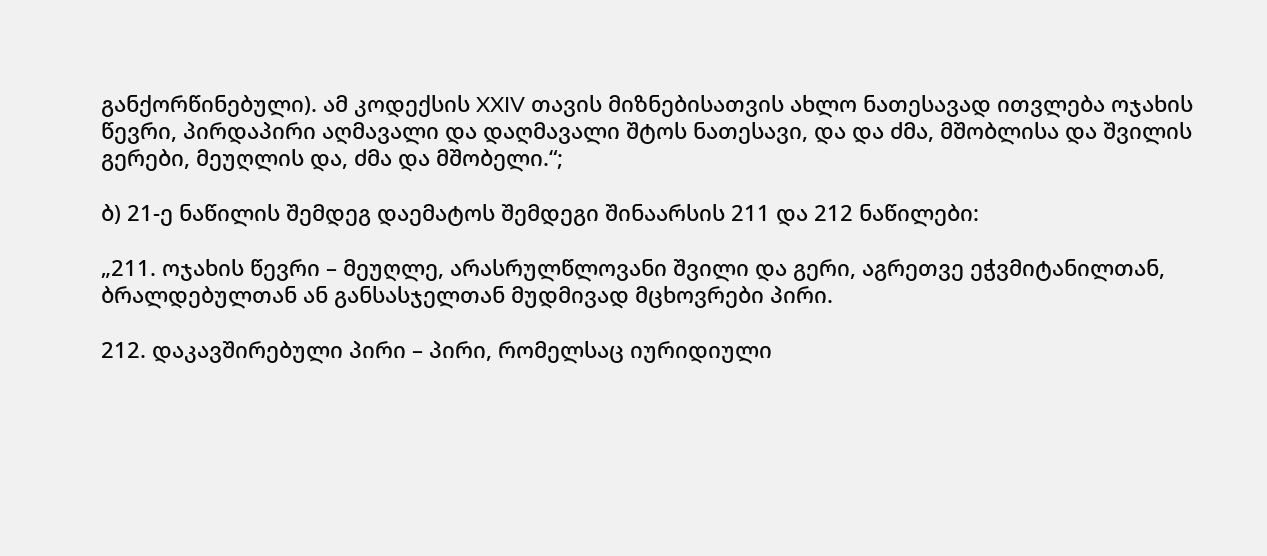განქორწინებული). ამ კოდექსის XXIV თავის მიზნებისათვის ახლო ნათესავად ითვლება ოჯახის წევრი, პირდაპირი აღმავალი და დაღმავალი შტოს ნათესავი, და და ძმა, მშობლისა და შვილის გერები, მეუღლის და, ძმა და მშობელი.“;

ბ) 21-ე ნაწილის შემდეგ დაემატოს შემდეგი შინაარსის 211 და 212 ნაწილები:

„211. ოჯახის წევრი – მეუღლე, არასრულწლოვანი შვილი და გერი, აგრეთვე ეჭვმიტანილთან, ბრალდებულთან ან განსასჯელთან მუდმივად მცხოვრები პირი.

212. დაკავშირებული პირი – პირი, რომელსაც იურიდიული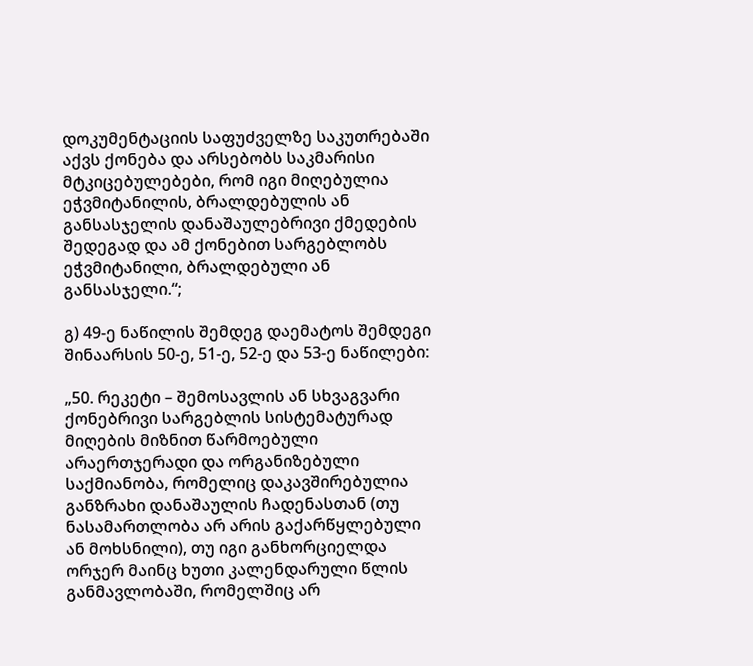დოკუმენტაციის საფუძველზე საკუთრებაში აქვს ქონება და არსებობს საკმარისი მტკიცებულებები, რომ იგი მიღებულია ეჭვმიტანილის, ბრალდებულის ან განსასჯელის დანაშაულებრივი ქმედების შედეგად და ამ ქონებით სარგებლობს ეჭვმიტანილი, ბრალდებული ან განსასჯელი.“;

გ) 49-ე ნაწილის შემდეგ დაემატოს შემდეგი შინაარსის 50-ე, 51-ე, 52-ე და 53-ე ნაწილები:

„50. რეკეტი – შემოსავლის ან სხვაგვარი ქონებრივი სარგებლის სისტემატურად მიღების მიზნით წარმოებული არაერთჯერადი და ორგანიზებული საქმიანობა, რომელიც დაკავშირებულია განზრახი დანაშაულის ჩადენასთან (თუ ნასამართლობა არ არის გაქარწყლებული ან მოხსნილი), თუ იგი განხორციელდა ორჯერ მაინც ხუთი კალენდარული წლის განმავლობაში, რომელშიც არ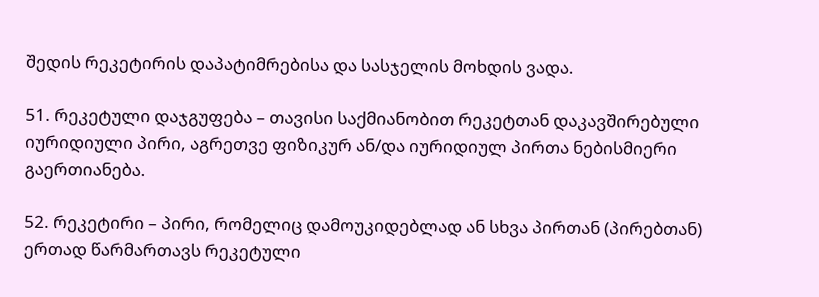შედის რეკეტირის დაპატიმრებისა და სასჯელის მოხდის ვადა.

51. რეკეტული დაჯგუფება – თავისი საქმიანობით რეკეტთან დაკავშირებული იურიდიული პირი, აგრეთვე ფიზიკურ ან/და იურიდიულ პირთა ნებისმიერი გაერთიანება.

52. რეკეტირი – პირი, რომელიც დამოუკიდებლად ან სხვა პირთან (პირებთან) ერთად წარმართავს რეკეტული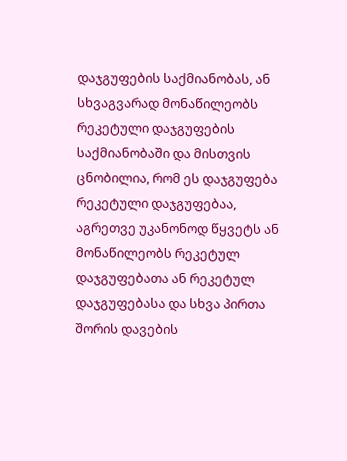დაჯგუფების საქმიანობას, ან სხვაგვარად მონაწილეობს რეკეტული დაჯგუფების საქმიანობაში და მისთვის ცნობილია, რომ ეს დაჯგუფება რეკეტული დაჯგუფებაა, აგრეთვე უკანონოდ წყვეტს ან მონაწილეობს რეკეტულ დაჯგუფებათა ან რეკეტულ დაჯგუფებასა და სხვა პირთა შორის დავების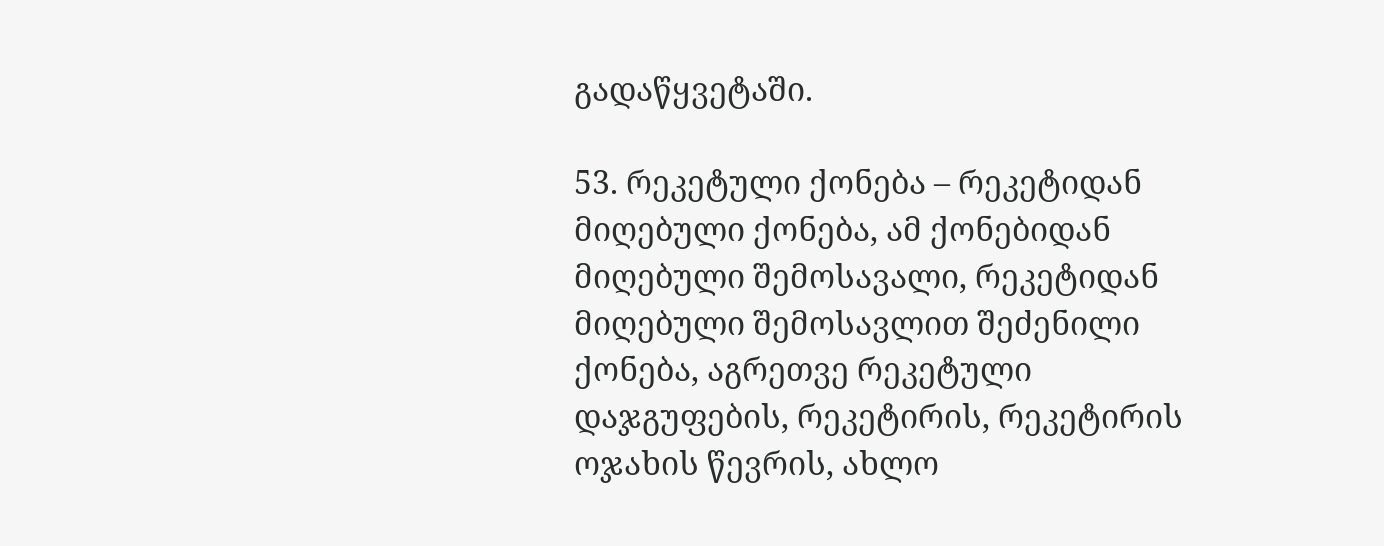გადაწყვეტაში.

53. რეკეტული ქონება – რეკეტიდან მიღებული ქონება, ამ ქონებიდან მიღებული შემოსავალი, რეკეტიდან მიღებული შემოსავლით შეძენილი ქონება, აგრეთვე რეკეტული დაჯგუფების, რეკეტირის, რეკეტირის ოჯახის წევრის, ახლო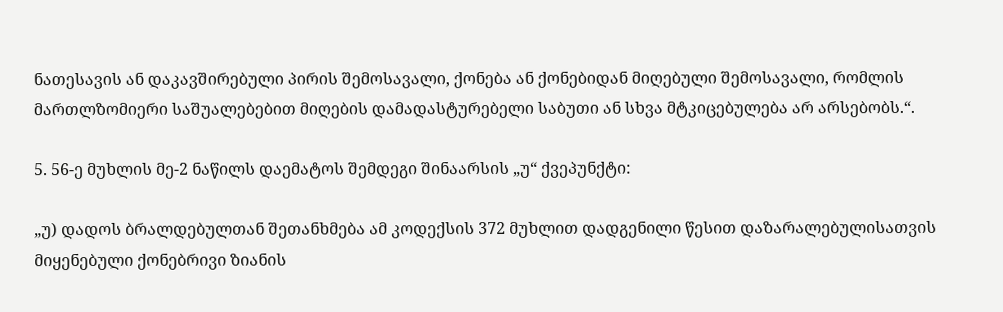ნათესავის ან დაკავშირებული პირის შემოსავალი, ქონება ან ქონებიდან მიღებული შემოსავალი, რომლის მართლზომიერი საშუალებებით მიღების დამადასტურებელი საბუთი ან სხვა მტკიცებულება არ არსებობს.“.

5. 56-ე მუხლის მე-2 ნაწილს დაემატოს შემდეგი შინაარსის „უ“ ქვეპუნქტი:

„უ) დადოს ბრალდებულთან შეთანხმება ამ კოდექსის 372 მუხლით დადგენილი წესით დაზარალებულისათვის მიყენებული ქონებრივი ზიანის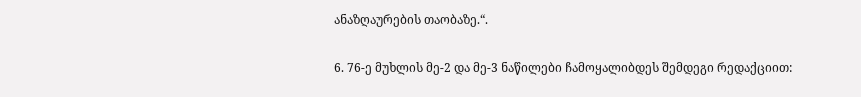ანაზღაურების თაობაზე.“.

6. 76-ე მუხლის მე-2 და მე-3 ნაწილები ჩამოყალიბდეს შემდეგი რედაქციით: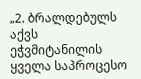„2. ბრალდებულს აქვს ეჭვმიტანილის ყველა საპროცესო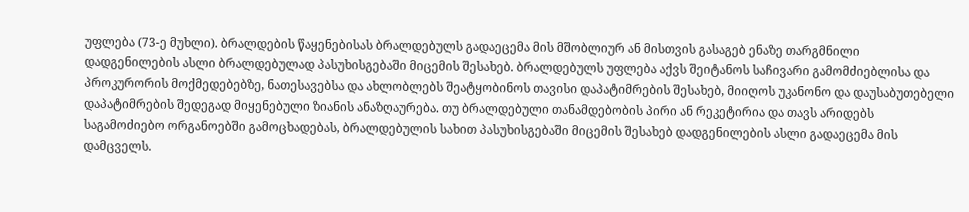უფლება (73-ე მუხლი). ბრალდების წაყენებისას ბრალდებულს გადაეცემა მის მშობლიურ ან მისთვის გასაგებ ენაზე თარგმნილი დადგენილების ასლი ბრალდებულად პასუხისგებაში მიცემის შესახებ. ბრალდებულს უფლება აქვს შეიტანოს საჩივარი გამომძიებლისა და პროკურორის მოქმედებებზე, ნათესავებსა და ახლობლებს შეატყობინოს თავისი დაპატიმრების შესახებ, მიიღოს უკანონო და დაუსაბუთებელი დაპატიმრების შედეგად მიყენებული ზიანის ანაზღაურება. თუ ბრალდებული თანამდებობის პირი ან რეკეტირია და თავს არიდებს საგამოძიებო ორგანოებში გამოცხადებას, ბრალდებულის სახით პასუხისგებაში მიცემის შესახებ დადგენილების ასლი გადაეცემა მის დამცველს.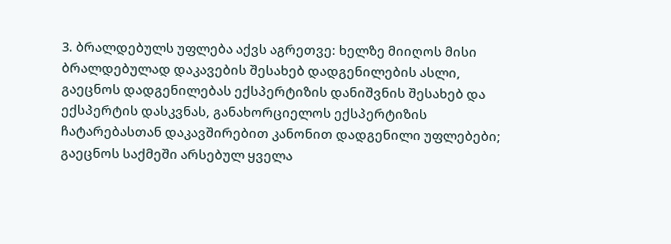3. ბრალდებულს უფლება აქვს აგრეთვე: ხელზე მიიღოს მისი ბრალდებულად დაკავების შესახებ დადგენილების ასლი, გაეცნოს დადგენილებას ექსპერტიზის დანიშვნის შესახებ და ექსპერტის დასკვნას, განახორციელოს ექსპერტიზის ჩატარებასთან დაკავშირებით კანონით დადგენილი უფლებები; გაეცნოს საქმეში არსებულ ყველა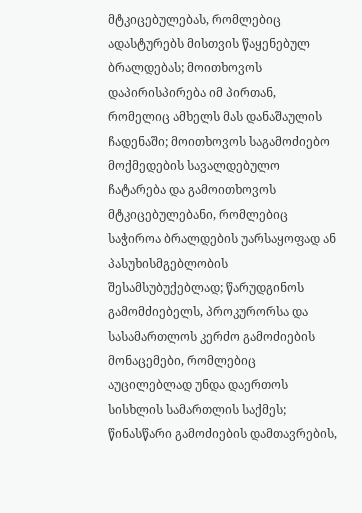მტკიცებულებას, რომლებიც ადასტურებს მისთვის წაყენებულ ბრალდებას; მოითხოვოს დაპირისპირება იმ პირთან, რომელიც ამხელს მას დანაშაულის ჩადენაში; მოითხოვოს საგამოძიებო მოქმედების სავალდებულო ჩატარება და გამოითხოვოს მტკიცებულებანი, რომლებიც საჭიროა ბრალდების უარსაყოფად ან პასუხისმგებლობის შესამსუბუქებლად; წარუდგინოს გამომძიებელს, პროკურორსა და სასამართლოს კერძო გამოძიების მონაცემები, რომლებიც აუცილებლად უნდა დაერთოს სისხლის სამართლის საქმეს; წინასწარი გამოძიების დამთავრების,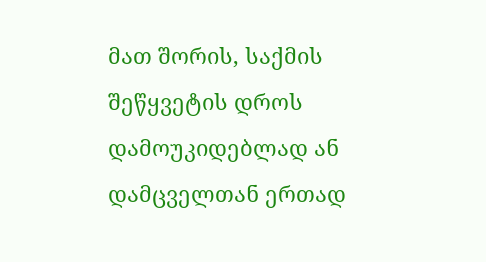მათ შორის, საქმის შეწყვეტის დროს დამოუკიდებლად ან დამცველთან ერთად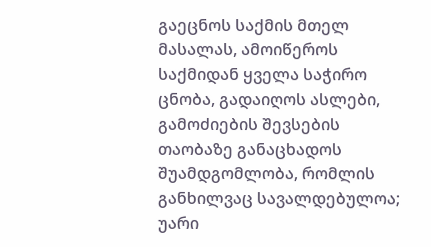გაეცნოს საქმის მთელ მასალას, ამოიწეროს საქმიდან ყველა საჭირო ცნობა, გადაიღოს ასლები, გამოძიების შევსების თაობაზე განაცხადოს შუამდგომლობა, რომლის განხილვაც სავალდებულოა; უარი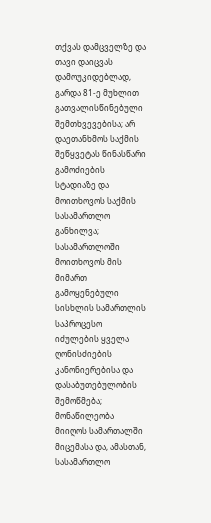თქვას დამცველზე და თავი დაიცვას დამოუკიდებლად, გარდა 81-ე მუხლით გათვალისწინებული შემთხვევებისა; არ დაეთანხმოს საქმის შეწყვეტას წინასწარი გამოძიების სტადიაზე და მოითხოვოს საქმის სასამართლო განხილვა; სასამართლოში მოითხოვოს მის მიმართ გამოყენებული სისხლის სამართლის საპროცესო იძულების ყველა ღონისძიების კანონიერებისა და დასაბუთებულობის შემოწმება; მონაწილეობა მიიღოს სამართალში მიცემასა და, ამასთან, სასამართლო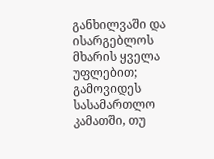განხილვაში და ისარგებლოს მხარის ყველა უფლებით; გამოვიდეს სასამართლო კამათში, თუ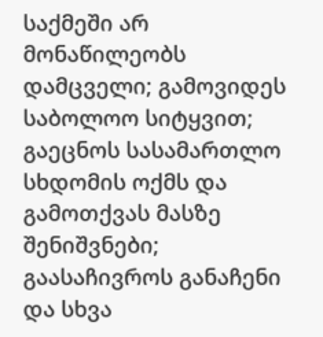საქმეში არ მონაწილეობს დამცველი; გამოვიდეს საბოლოო სიტყვით; გაეცნოს სასამართლო სხდომის ოქმს და გამოთქვას მასზე შენიშვნები; გაასაჩივროს განაჩენი და სხვა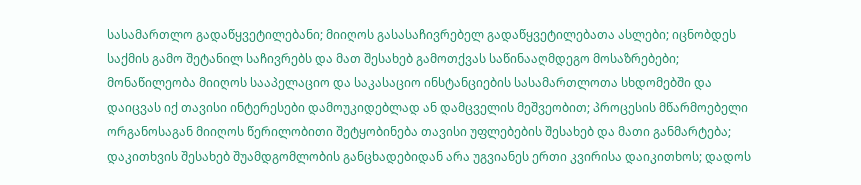სასამართლო გადაწყვეტილებანი; მიიღოს გასასაჩივრებელ გადაწყვეტილებათა ასლები; იცნობდეს საქმის გამო შეტანილ საჩივრებს და მათ შესახებ გამოთქვას საწინააღმდეგო მოსაზრებები; მონაწილეობა მიიღოს სააპელაციო და საკასაციო ინსტანციების სასამართლოთა სხდომებში და დაიცვას იქ თავისი ინტერესები დამოუკიდებლად ან დამცველის მეშვეობით; პროცესის მწარმოებელი ორგანოსაგან მიიღოს წერილობითი შეტყობინება თავისი უფლებების შესახებ და მათი განმარტება; დაკითხვის შესახებ შუამდგომლობის განცხადებიდან არა უგვიანეს ერთი კვირისა დაიკითხოს; დადოს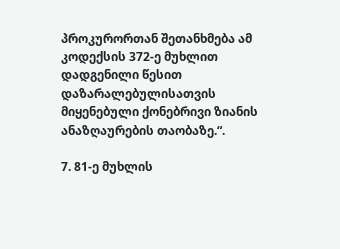პროკურორთან შეთანხმება ამ კოდექსის 372-ე მუხლით დადგენილი წესით დაზარალებულისათვის მიყენებული ქონებრივი ზიანის ანაზღაურების თაობაზე.“.

7. 81-ე მუხლის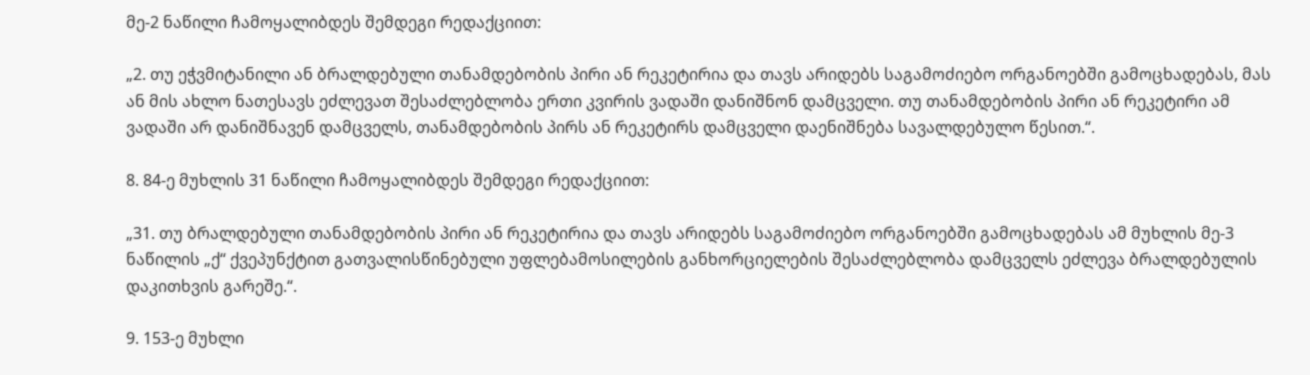მე-2 ნაწილი ჩამოყალიბდეს შემდეგი რედაქციით:

„2. თუ ეჭვმიტანილი ან ბრალდებული თანამდებობის პირი ან რეკეტირია და თავს არიდებს საგამოძიებო ორგანოებში გამოცხადებას, მას ან მის ახლო ნათესავს ეძლევათ შესაძლებლობა ერთი კვირის ვადაში დანიშნონ დამცველი. თუ თანამდებობის პირი ან რეკეტირი ამ ვადაში არ დანიშნავენ დამცველს, თანამდებობის პირს ან რეკეტირს დამცველი დაენიშნება სავალდებულო წესით.“.

8. 84-ე მუხლის 31 ნაწილი ჩამოყალიბდეს შემდეგი რედაქციით:

„31. თუ ბრალდებული თანამდებობის პირი ან რეკეტირია და თავს არიდებს საგამოძიებო ორგანოებში გამოცხადებას ამ მუხლის მე-3 ნაწილის „ქ“ ქვეპუნქტით გათვალისწინებული უფლებამოსილების განხორციელების შესაძლებლობა დამცველს ეძლევა ბრალდებულის დაკითხვის გარეშე.“.

9. 153-ე მუხლი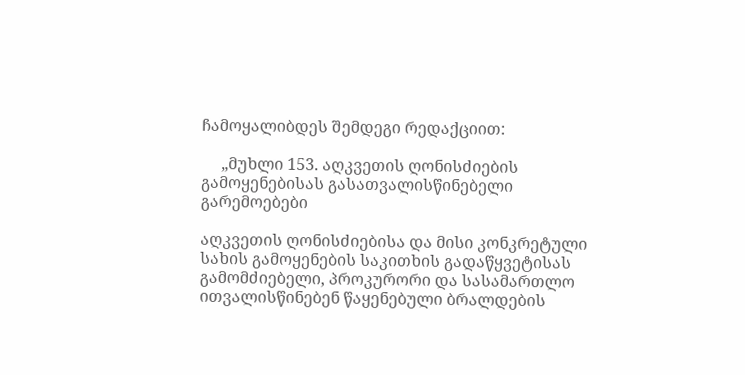ჩამოყალიბდეს შემდეგი რედაქციით:

     „მუხლი 153. აღკვეთის ღონისძიების გამოყენებისას გასათვალისწინებელი გარემოებები

აღკვეთის ღონისძიებისა და მისი კონკრეტული სახის გამოყენების საკითხის გადაწყვეტისას გამომძიებელი, პროკურორი და სასამართლო ითვალისწინებენ წაყენებული ბრალდების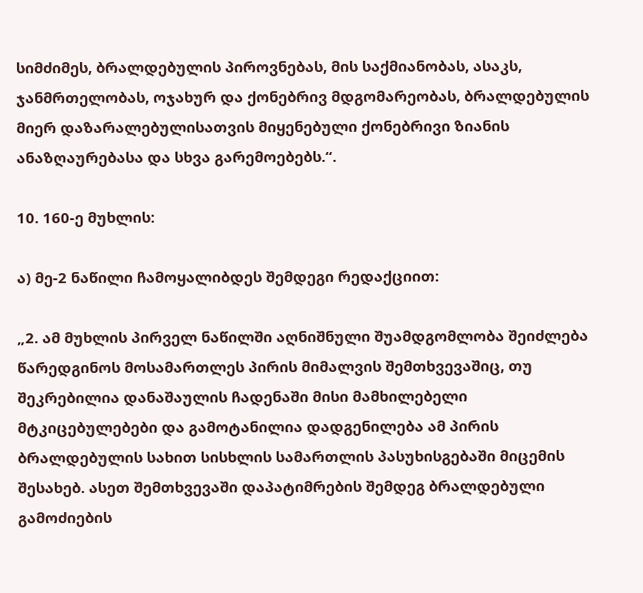სიმძიმეს, ბრალდებულის პიროვნებას, მის საქმიანობას, ასაკს, ჯანმრთელობას, ოჯახურ და ქონებრივ მდგომარეობას, ბრალდებულის მიერ დაზარალებულისათვის მიყენებული ქონებრივი ზიანის ანაზღაურებასა და სხვა გარემოებებს.“.

10. 160-ე მუხლის:

ა) მე-2 ნაწილი ჩამოყალიბდეს შემდეგი რედაქციით:

„2. ამ მუხლის პირველ ნაწილში აღნიშნული შუამდგომლობა შეიძლება წარედგინოს მოსამართლეს პირის მიმალვის შემთხვევაშიც, თუ შეკრებილია დანაშაულის ჩადენაში მისი მამხილებელი მტკიცებულებები და გამოტანილია დადგენილება ამ პირის ბრალდებულის სახით სისხლის სამართლის პასუხისგებაში მიცემის შესახებ. ასეთ შემთხვევაში დაპატიმრების შემდეგ ბრალდებული გამოძიების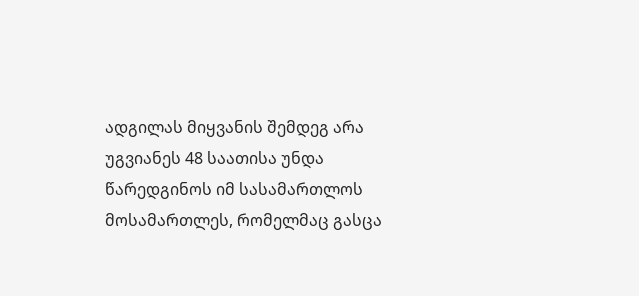ადგილას მიყვანის შემდეგ არა უგვიანეს 48 საათისა უნდა წარედგინოს იმ სასამართლოს მოსამართლეს, რომელმაც გასცა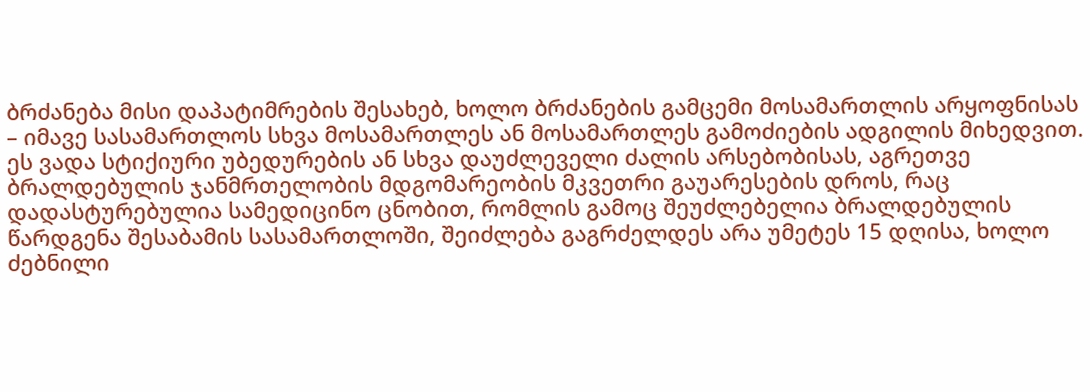ბრძანება მისი დაპატიმრების შესახებ, ხოლო ბრძანების გამცემი მოსამართლის არყოფნისას – იმავე სასამართლოს სხვა მოსამართლეს ან მოსამართლეს გამოძიების ადგილის მიხედვით. ეს ვადა სტიქიური უბედურების ან სხვა დაუძლეველი ძალის არსებობისას, აგრეთვე ბრალდებულის ჯანმრთელობის მდგომარეობის მკვეთრი გაუარესების დროს, რაც დადასტურებულია სამედიცინო ცნობით, რომლის გამოც შეუძლებელია ბრალდებულის წარდგენა შესაბამის სასამართლოში, შეიძლება გაგრძელდეს არა უმეტეს 15 დღისა, ხოლო ძებნილი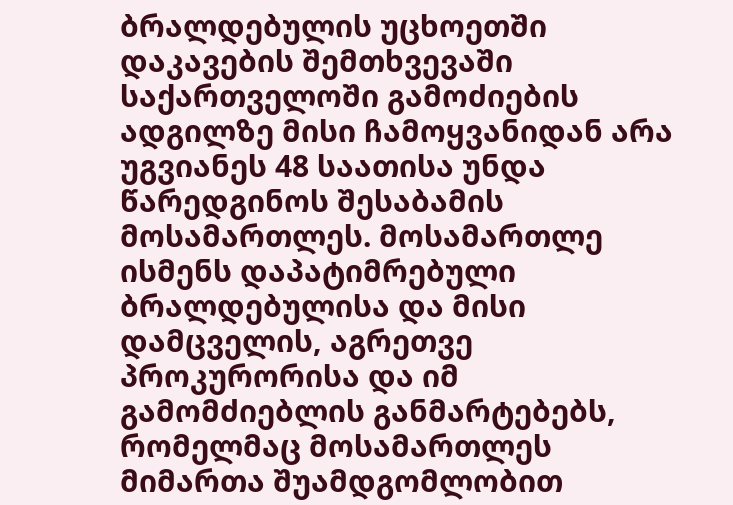ბრალდებულის უცხოეთში დაკავების შემთხვევაში საქართველოში გამოძიების ადგილზე მისი ჩამოყვანიდან არა უგვიანეს 48 საათისა უნდა წარედგინოს შესაბამის მოსამართლეს. მოსამართლე ისმენს დაპატიმრებული ბრალდებულისა და მისი დამცველის, აგრეთვე პროკურორისა და იმ გამომძიებლის განმარტებებს, რომელმაც მოსამართლეს მიმართა შუამდგომლობით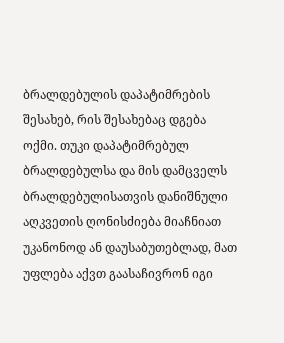ბრალდებულის დაპატიმრების შესახებ, რის შესახებაც დგება ოქმი. თუკი დაპატიმრებულ ბრალდებულსა და მის დამცველს ბრალდებულისათვის დანიშნული აღკვეთის ღონისძიება მიაჩნიათ უკანონოდ ან დაუსაბუთებლად, მათ უფლება აქვთ გაასაჩივრონ იგი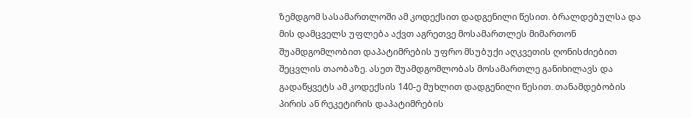ზემდგომ სასამართლოში ამ კოდექსით დადგენილი წესით. ბრალდებულსა და მის დამცველს უფლება აქვთ აგრეთვე მოსამართლეს მიმართონ შუამდგომლობით დაპატიმრების უფრო მსუბუქი აღკვეთის ღონისძიებით შეცვლის თაობაზე. ასეთ შუამდგომლობას მოსამართლე განიხილავს და გადაწყვეტს ამ კოდექსის 140-ე მუხლით დადგენილი წესით. თანამდებობის პირის ან რეკეტირის დაპატიმრების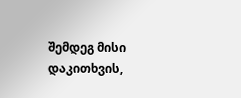შემდეგ მისი დაკითხვის,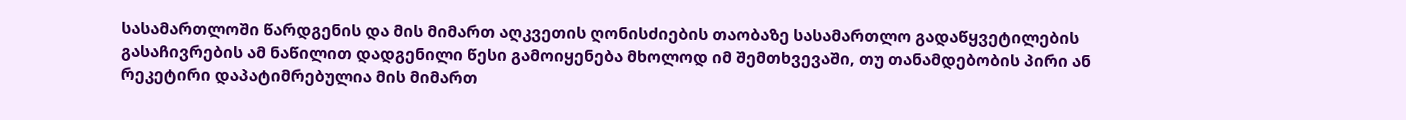სასამართლოში წარდგენის და მის მიმართ აღკვეთის ღონისძიების თაობაზე სასამართლო გადაწყვეტილების გასაჩივრების ამ ნაწილით დადგენილი წესი გამოიყენება მხოლოდ იმ შემთხვევაში, თუ თანამდებობის პირი ან რეკეტირი დაპატიმრებულია მის მიმართ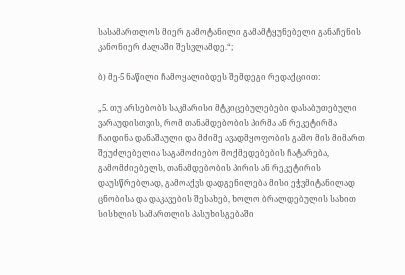სასამართლოს მიერ გამოტანილი გამამტყუნებელი განაჩენის კანონიერ ძალაში შესვლამდე.“;

ბ) მე-5 ნაწილი ჩამოყალიბდეს შემდეგი რედაქციით:

„5. თუ არსებობს საკმარისი მტკიცებულებები დასაბუთებული ვარაუდისთვის, რომ თანამდებობის პირმა ან რეკეტირმა ჩაიდინა დანაშაული და მძიმე ავადმყოფობის გამო მის მიმართ შეუძლებელია საგამოძიებო მოქმედებების ჩატარება, გამომძიებელს, თანამდებობის პირის ან რეკეტირის დაუსწრებლად, გამოაქვს დადგენილება მისი ეჭვმიტანილად ცნობისა და დაკავების შესახებ, ხოლო ბრალდებულის სახით სისხლის სამართლის პასუხისგებაში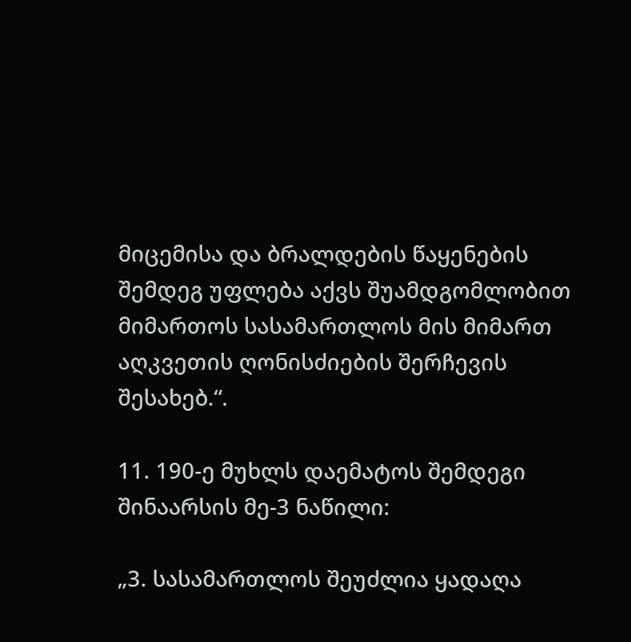მიცემისა და ბრალდების წაყენების შემდეგ უფლება აქვს შუამდგომლობით მიმართოს სასამართლოს მის მიმართ აღკვეთის ღონისძიების შერჩევის შესახებ.“.

11. 190-ე მუხლს დაემატოს შემდეგი შინაარსის მე-3 ნაწილი:

„3. სასამართლოს შეუძლია ყადაღა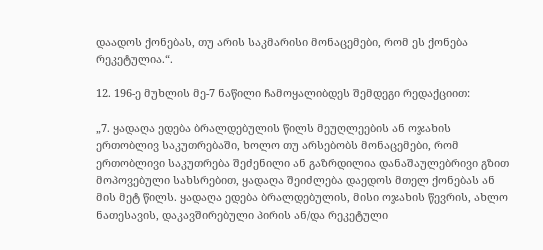დაადოს ქონებას, თუ არის საკმარისი მონაცემები, რომ ეს ქონება რეკეტულია.“.

12. 196-ე მუხლის მე-7 ნაწილი ჩამოყალიბდეს შემდეგი რედაქციით:

„7. ყადაღა ედება ბრალდებულის წილს მეუღლეების ან ოჯახის ერთობლივ საკუთრებაში, ხოლო თუ არსებობს მონაცემები, რომ ერთობლივი საკუთრება შეძენილი ან გაზრდილია დანაშაულებრივი გზით მოპოვებული სახსრებით, ყადაღა შეიძლება დაედოს მთელ ქონებას ან მის მეტ წილს. ყადაღა ედება ბრალდებულის, მისი ოჯახის წევრის, ახლო ნათესავის, დაკავშირებული პირის ან/და რეკეტული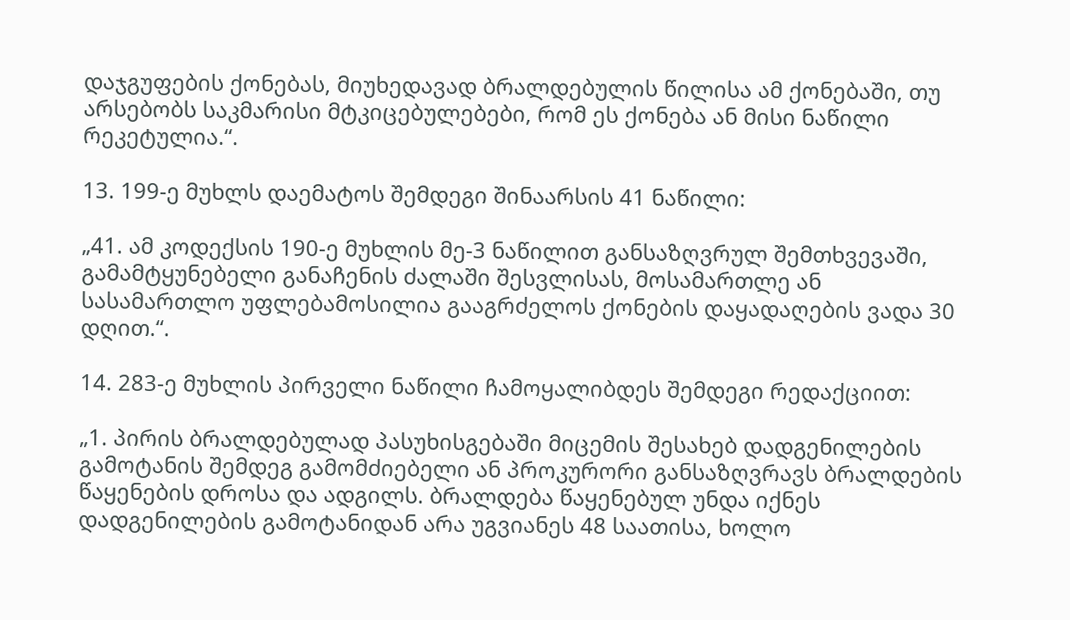დაჯგუფების ქონებას, მიუხედავად ბრალდებულის წილისა ამ ქონებაში, თუ არსებობს საკმარისი მტკიცებულებები, რომ ეს ქონება ან მისი ნაწილი რეკეტულია.“.

13. 199-ე მუხლს დაემატოს შემდეგი შინაარსის 41 ნაწილი:

„41. ამ კოდექსის 190-ე მუხლის მე-3 ნაწილით განსაზღვრულ შემთხვევაში, გამამტყუნებელი განაჩენის ძალაში შესვლისას, მოსამართლე ან სასამართლო უფლებამოსილია გააგრძელოს ქონების დაყადაღების ვადა 30 დღით.“.

14. 283-ე მუხლის პირველი ნაწილი ჩამოყალიბდეს შემდეგი რედაქციით:

„1. პირის ბრალდებულად პასუხისგებაში მიცემის შესახებ დადგენილების გამოტანის შემდეგ გამომძიებელი ან პროკურორი განსაზღვრავს ბრალდების წაყენების დროსა და ადგილს. ბრალდება წაყენებულ უნდა იქნეს დადგენილების გამოტანიდან არა უგვიანეს 48 საათისა, ხოლო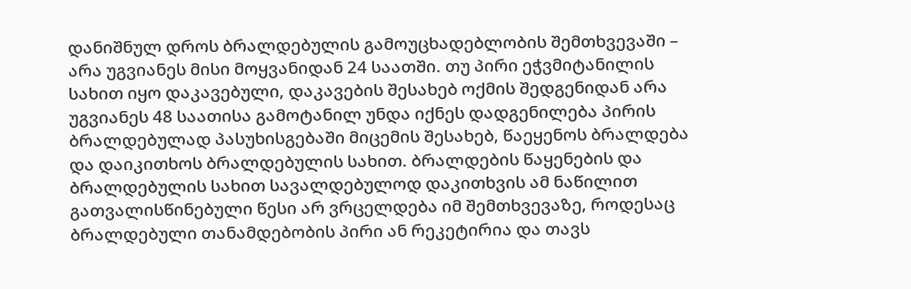დანიშნულ დროს ბრალდებულის გამოუცხადებლობის შემთხვევაში – არა უგვიანეს მისი მოყვანიდან 24 საათში. თუ პირი ეჭვმიტანილის სახით იყო დაკავებული, დაკავების შესახებ ოქმის შედგენიდან არა უგვიანეს 48 საათისა გამოტანილ უნდა იქნეს დადგენილება პირის ბრალდებულად პასუხისგებაში მიცემის შესახებ, წაეყენოს ბრალდება და დაიკითხოს ბრალდებულის სახით. ბრალდების წაყენების და ბრალდებულის სახით სავალდებულოდ დაკითხვის ამ ნაწილით გათვალისწინებული წესი არ ვრცელდება იმ შემთხვევაზე, როდესაც ბრალდებული თანამდებობის პირი ან რეკეტირია და თავს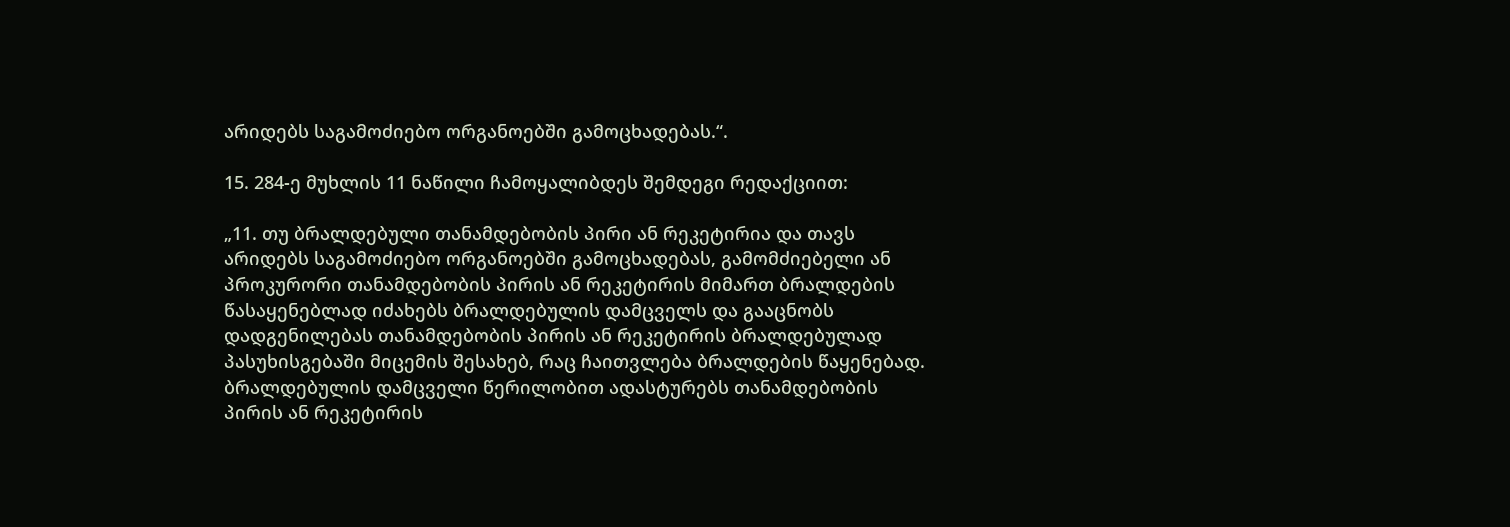არიდებს საგამოძიებო ორგანოებში გამოცხადებას.“.

15. 284-ე მუხლის 11 ნაწილი ჩამოყალიბდეს შემდეგი რედაქციით:

„11. თუ ბრალდებული თანამდებობის პირი ან რეკეტირია და თავს არიდებს საგამოძიებო ორგანოებში გამოცხადებას, გამომძიებელი ან პროკურორი თანამდებობის პირის ან რეკეტირის მიმართ ბრალდების წასაყენებლად იძახებს ბრალდებულის დამცველს და გააცნობს დადგენილებას თანამდებობის პირის ან რეკეტირის ბრალდებულად პასუხისგებაში მიცემის შესახებ, რაც ჩაითვლება ბრალდების წაყენებად. ბრალდებულის დამცველი წერილობით ადასტურებს თანამდებობის პირის ან რეკეტირის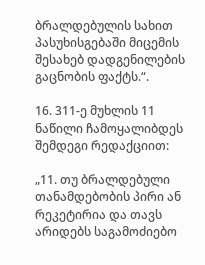ბრალდებულის სახით პასუხისგებაში მიცემის შესახებ დადგენილების გაცნობის ფაქტს.“.

16. 311-ე მუხლის 11 ნაწილი ჩამოყალიბდეს შემდეგი რედაქციით:

„11. თუ ბრალდებული თანამდებობის პირი ან რეკეტირია და თავს არიდებს საგამოძიებო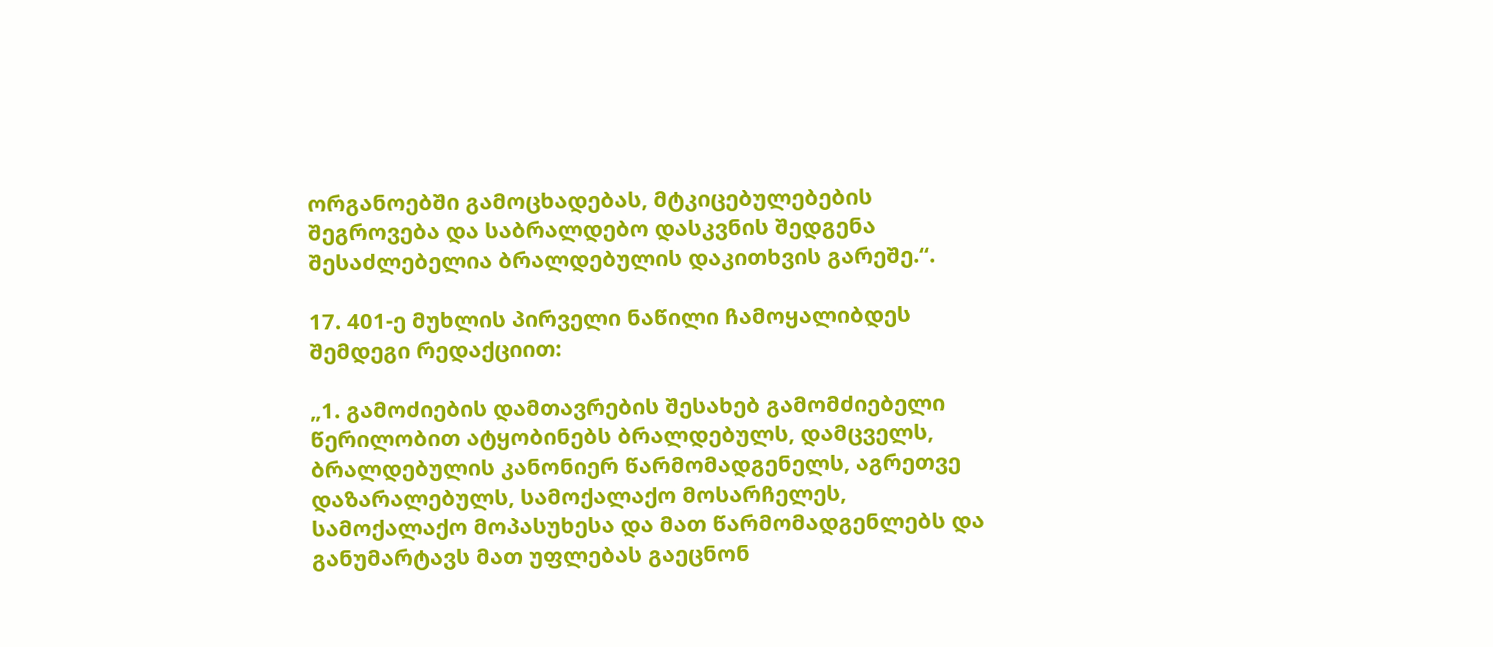ორგანოებში გამოცხადებას, მტკიცებულებების შეგროვება და საბრალდებო დასკვნის შედგენა შესაძლებელია ბრალდებულის დაკითხვის გარეშე.“.

17. 401-ე მუხლის პირველი ნაწილი ჩამოყალიბდეს შემდეგი რედაქციით:

„1. გამოძიების დამთავრების შესახებ გამომძიებელი წერილობით ატყობინებს ბრალდებულს, დამცველს, ბრალდებულის კანონიერ წარმომადგენელს, აგრეთვე დაზარალებულს, სამოქალაქო მოსარჩელეს, სამოქალაქო მოპასუხესა და მათ წარმომადგენლებს და განუმარტავს მათ უფლებას გაეცნონ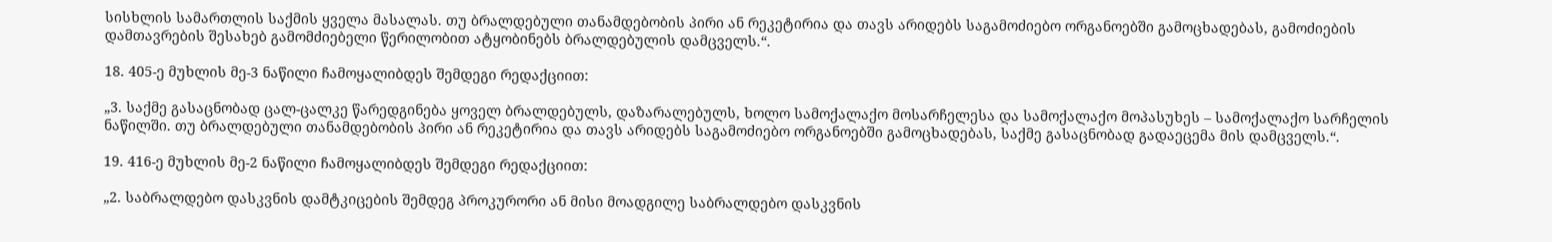სისხლის სამართლის საქმის ყველა მასალას. თუ ბრალდებული თანამდებობის პირი ან რეკეტირია და თავს არიდებს საგამოძიებო ორგანოებში გამოცხადებას, გამოძიების დამთავრების შესახებ გამომძიებელი წერილობით ატყობინებს ბრალდებულის დამცველს.“.

18. 405-ე მუხლის მე-3 ნაწილი ჩამოყალიბდეს შემდეგი რედაქციით:

„3. საქმე გასაცნობად ცალ-ცალკე წარედგინება ყოველ ბრალდებულს, დაზარალებულს, ხოლო სამოქალაქო მოსარჩელესა და სამოქალაქო მოპასუხეს – სამოქალაქო სარჩელის ნაწილში. თუ ბრალდებული თანამდებობის პირი ან რეკეტირია და თავს არიდებს საგამოძიებო ორგანოებში გამოცხადებას, საქმე გასაცნობად გადაეცემა მის დამცველს.“.

19. 416-ე მუხლის მე-2 ნაწილი ჩამოყალიბდეს შემდეგი რედაქციით:

„2. საბრალდებო დასკვნის დამტკიცების შემდეგ პროკურორი ან მისი მოადგილე საბრალდებო დასკვნის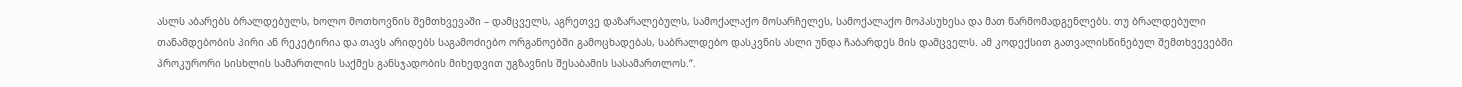ასლს აბარებს ბრალდებულს, ხოლო მოთხოვნის შემთხვევაში – დამცველს, აგრეთვე დაზარალებულს, სამოქალაქო მოსარჩელეს, სამოქალაქო მოპასუხესა და მათ წარმომადგენლებს. თუ ბრალდებული თანამდებობის პირი ან რეკეტირია და თავს არიდებს საგამოძიებო ორგანოებში გამოცხადებას, საბრალდებო დასკვნის ასლი უნდა ჩაბარდეს მის დამცველს. ამ კოდექსით გათვალისწინებულ შემთხვევებში პროკურორი სისხლის სამართლის საქმეს განსჯადობის მიხედვით უგზავნის შესაბამის სასამართლოს.“.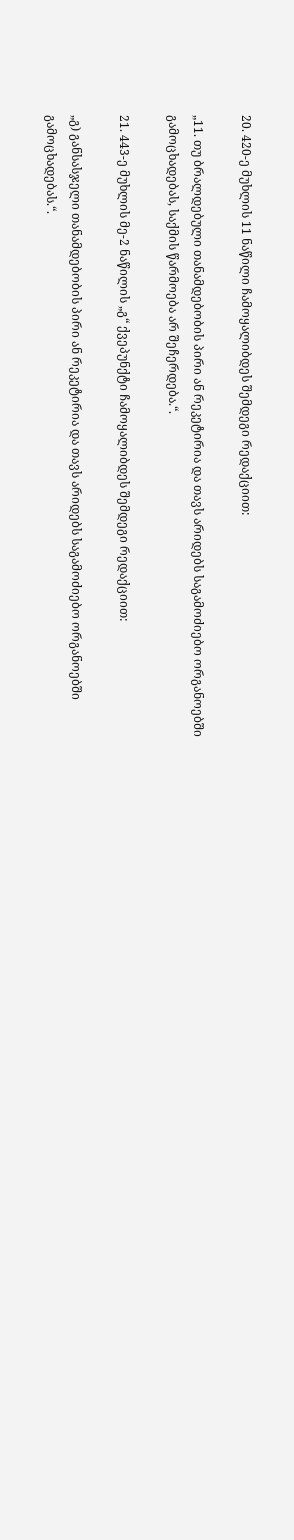20. 420-ე მუხლის 11 ნაწილი ჩამოყალიბდეს შემდეგი რედაქციით:

„11. თუ ბრალდებული თანამდებობის პირი ან რეკეტირია და თავს არიდებს საგამოძიებო ორგანოებში გამოცხადებას, საქმის წარმოება არ შეჩერდება.“.

21. 443-ე მუხლის მე-2 ნაწილის „გ“ ქვეპუნქტი ჩამოყალიბდეს შემდეგი რედაქციით:

„გ) განსასჯელი თანამდებობის პირი ან რეკეტირია და თავს არიდებს საგამოძიებო ორგანოებში გამოცხადებას.“.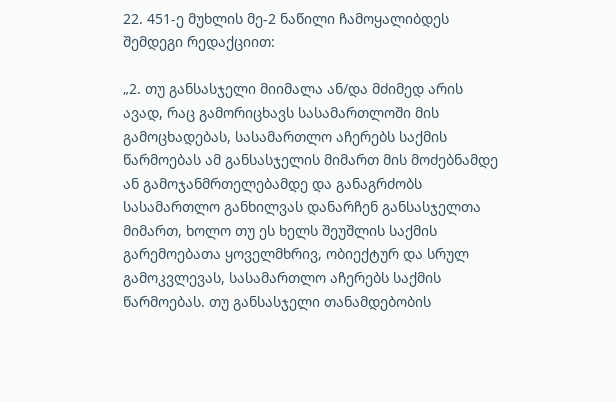22. 451-ე მუხლის მე-2 ნაწილი ჩამოყალიბდეს შემდეგი რედაქციით:

„2. თუ განსასჯელი მიიმალა ან/და მძიმედ არის ავად, რაც გამორიცხავს სასამართლოში მის გამოცხადებას, სასამართლო აჩერებს საქმის წარმოებას ამ განსასჯელის მიმართ მის მოძებნამდე ან გამოჯანმრთელებამდე და განაგრძობს სასამართლო განხილვას დანარჩენ განსასჯელთა მიმართ, ხოლო თუ ეს ხელს შეუშლის საქმის გარემოებათა ყოველმხრივ, ობიექტურ და სრულ გამოკვლევას, სასამართლო აჩერებს საქმის წარმოებას. თუ განსასჯელი თანამდებობის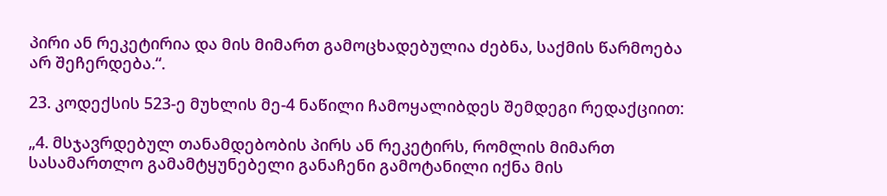პირი ან რეკეტირია და მის მიმართ გამოცხადებულია ძებნა, საქმის წარმოება არ შეჩერდება.“.

23. კოდექსის 523-ე მუხლის მე-4 ნაწილი ჩამოყალიბდეს შემდეგი რედაქციით:

„4. მსჯავრდებულ თანამდებობის პირს ან რეკეტირს, რომლის მიმართ სასამართლო გამამტყუნებელი განაჩენი გამოტანილი იქნა მის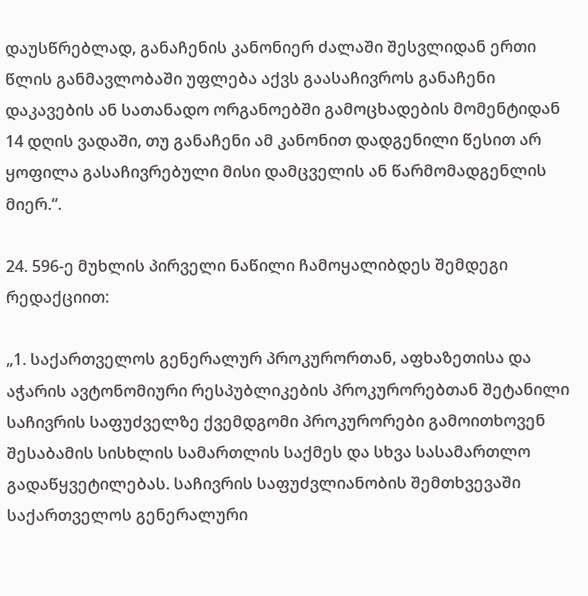დაუსწრებლად, განაჩენის კანონიერ ძალაში შესვლიდან ერთი წლის განმავლობაში უფლება აქვს გაასაჩივროს განაჩენი დაკავების ან სათანადო ორგანოებში გამოცხადების მომენტიდან 14 დღის ვადაში, თუ განაჩენი ამ კანონით დადგენილი წესით არ ყოფილა გასაჩივრებული მისი დამცველის ან წარმომადგენლის მიერ.“.

24. 596-ე მუხლის პირველი ნაწილი ჩამოყალიბდეს შემდეგი რედაქციით:

„1. საქართველოს გენერალურ პროკურორთან, აფხაზეთისა და აჭარის ავტონომიური რესპუბლიკების პროკურორებთან შეტანილი საჩივრის საფუძველზე ქვემდგომი პროკურორები გამოითხოვენ შესაბამის სისხლის სამართლის საქმეს და სხვა სასამართლო გადაწყვეტილებას. საჩივრის საფუძვლიანობის შემთხვევაში საქართველოს გენერალური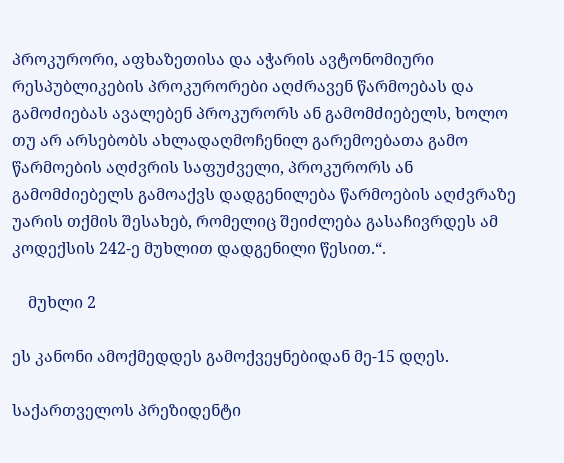პროკურორი, აფხაზეთისა და აჭარის ავტონომიური რესპუბლიკების პროკურორები აღძრავენ წარმოებას და გამოძიებას ავალებენ პროკურორს ან გამომძიებელს, ხოლო თუ არ არსებობს ახლადაღმოჩენილ გარემოებათა გამო წარმოების აღძვრის საფუძველი, პროკურორს ან გამომძიებელს გამოაქვს დადგენილება წარმოების აღძვრაზე უარის თქმის შესახებ, რომელიც შეიძლება გასაჩივრდეს ამ კოდექსის 242-ე მუხლით დადგენილი წესით.“.

    მუხლი 2

ეს კანონი ამოქმედდეს გამოქვეყნებიდან მე-15 დღეს.

საქართველოს პრეზიდენტი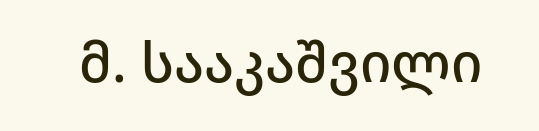მ. სააკაშვილი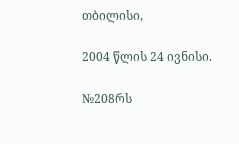თბილისი,

2004 წლის 24 ივნისი.

№208რს